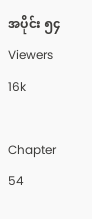အပိုင်း ၅၄
Viewers 16k

Chapter 54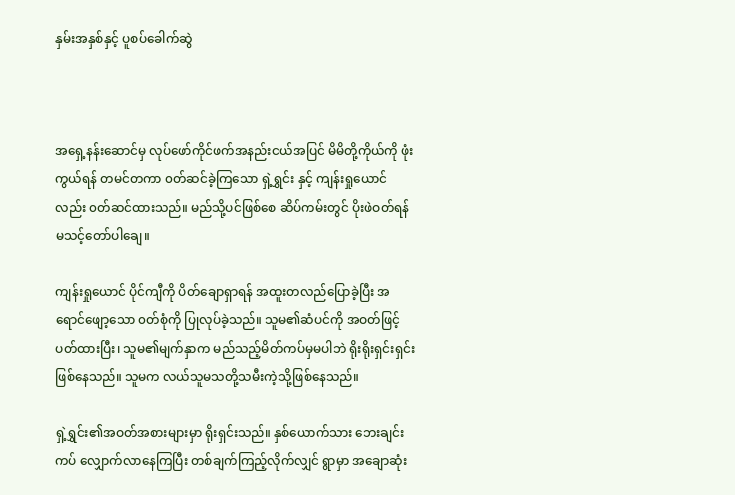နှမ်းအနှစ်နှင့် ပူစပ်ခေါက်ဆွဲ



အရှေ့နန်းဆောင်မှ လုပ်ဖော်ကိုင်ဖက်အနည်းငယ်အပြင် မိမိတို့ကိုယ်ကို ဖုံးကွယ်ရန် တမင်တကာ ၀တ်ဆင်ခဲ့ကြသော ရှဲ့ရွှင်း နှင့် ကျန်းရှုယောင် လည်း ၀တ်ဆင်ထားသည်။ မည်သို့ပင်ဖြစ်စေ ဆိပ်ကမ်းတွင် ပိုးဖဲဝတ်ရန် မသင့်တော်ပါချေ။

ကျန်းရှုယောင် ပိုင်ကျီကို ပိတ်ချောရှာရန် အထူးတလည်ပြောခဲ့ပြီး အရောင်ဖျော့သော ၀တ်စုံကို ပြုလုပ်ခဲ့သည်။ သူမ၏ဆံပင်ကို အဝတ်ဖြင့်ပတ်ထားပြီး၊ သူမ၏မျက်နှာက မည်သည့်မိတ်ကပ်မှမပါဘဲ ရိုးရိုးရှင်းရှင်းဖြစ်နေသည်။ သူမက လယ်သူမသတို့သမီးကဲ့သို့ဖြစ်နေသည်။

ရှဲ့ရွှင်း၏အဝတ်အစားများမှာ ရိုးရှင်းသည်။ နှစ်ယောက်သား ဘေးချင်းကပ် လျှောက်လာနေကြပြီး တစ်ချက်ကြည့်လိုက်လျှင် ရွာမှာ အချောဆုံး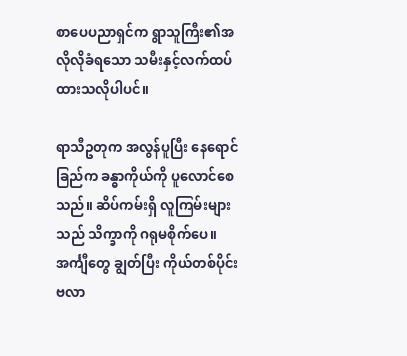စာပေပညာရှင်က ရွာသူကြီး၏အလိုလိုခံရသော သမီးနှင့်လက်ထပ်ထားသလိုပါပင်။

ရာသီဥတုက အလွန်ပူပြီး နေရောင်ခြည်က ခန္ဓာကိုယ်ကို ပူလောင်စေသည်။ ဆိပ်ကမ်းရှိ လူကြမ်းများသည် သိက္ခာကို ဂရုမစိုက်ပေ။ အင်္ကျီတွေ ချွတ်ပြီး ကိုယ်တစ်ပိုင်းဗလာ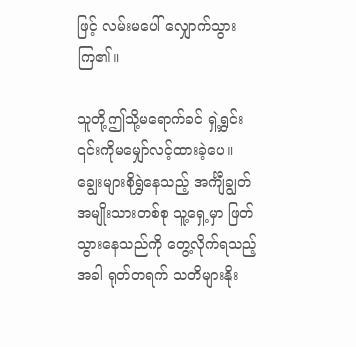ဖြင့် လမ်းမပေါ် လျှောက်သွားကြ၏။

သူတို့ဤသို့မရောက်ခင် ရှဲ့ရွှင်း ၎င်းကိုမမျှော်လင့်ထားခဲ့ပေ။ ချွေးများစိုရွှဲနေသည့် အင်္ကျီချွတ်အမျိုးသားတစ်စု သူ့ရှေ့မှာ ဖြတ်သွားနေသည်ကို တွေ့လိုက်ရသည့်အခါ ရုတ်တရက် သတိများနိုး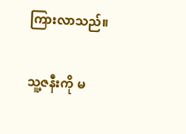ကြားလာသည်။

သူ့ဇနီးကို မ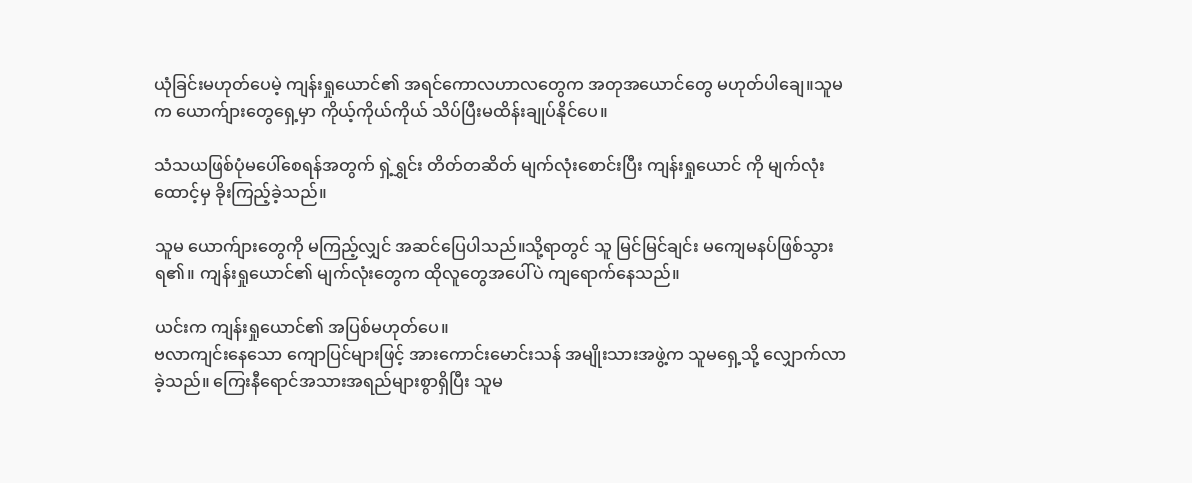ယုံခြင်းမဟုတ်ပေမဲ့ ကျန်းရှုယောင်၏ အရင်ကောလဟာလတွေက အတုအယောင်တွေ မဟုတ်ပါချေ။သူမက ယောက်ျားတွေရှေ့မှာ ကိုယ့်ကိုယ်ကိုယ် သိပ်ပြီးမထိန်းချုပ်နိုင်ပေ။

သံသယဖြစ်ပုံမပေါ်စေရန်အတွက် ရှဲ့ရွှင်း တိတ်တဆိတ် မျက်လုံးစောင်းပြီး ကျန်းရှုယောင် ကို မျက်လုံးထောင့်မှ ခိုးကြည့်ခဲ့သည်။

သူမ ယောက်ျားတွေကို မကြည့်လျှင် အဆင်ပြေပါသည်။သို့ရာတွင် သူ မြင်မြင်ချင်း မကျေမနပ်ဖြစ်သွားရ၏။ ကျန်းရှုယောင်၏ မျက်လုံးတွေက ထိုလူတွေအပေါ်ပဲ ကျရောက်နေသည်။

ယင်းက ကျန်းရှုယောင်၏ အပြစ်မဟုတ်ပေ။
ဗလာကျင်းနေသော ကျောပြင်များဖြင့် အားကောင်းမောင်းသန် အမျိုးသားအဖွဲ့က သူမရှေ့သို့ လျှောက်လာခဲ့သည်။ ကြေးနီရောင်အသားအရည်များစွာရှိပြီး သူမ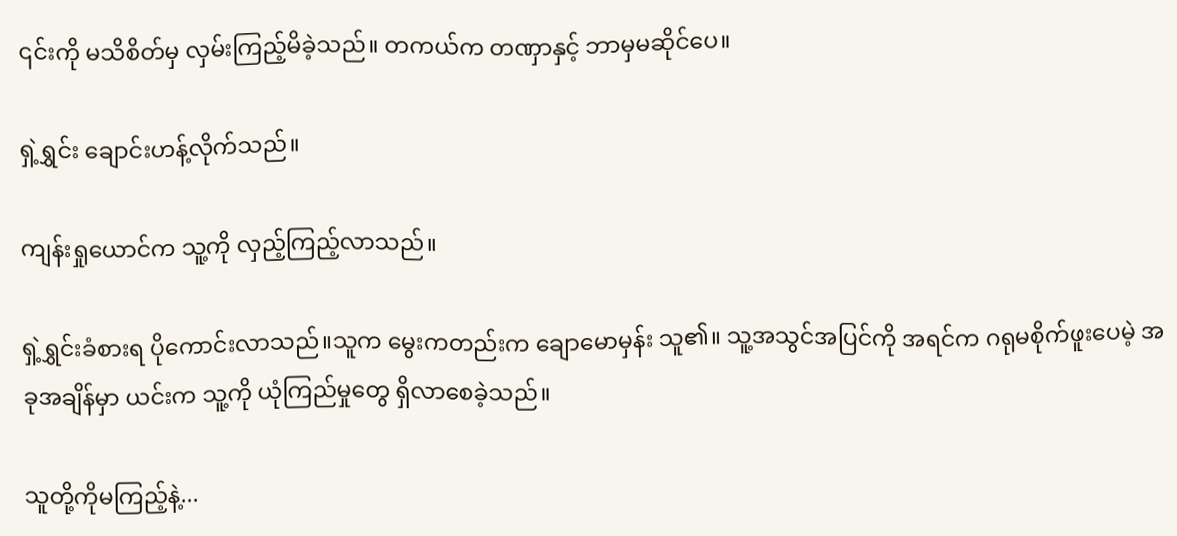၎င်းကို မသိစိတ်မှ လှမ်းကြည့်မိခဲ့သည်။ တကယ်က တဏှာနှင့် ဘာမှမဆိုင်ပေ။

ရှဲ့ရွှင်း ချောင်းဟန့်လိုက်သည်။

ကျန်းရှုယောင်က သူ့ကို လှည့်ကြည့်လာသည်။

ရှဲ့ရွှင်းခံစားရ ပိုကောင်းလာသည်။သူက မွေးကတည်းက ချောမောမှန်း သူ၏။ သူ့အသွင်အပြင်ကို အရင်က ဂရုမစိုက်ဖူးပေမဲ့ အခုအချိန်မှာ ယင်းက သူ့ကို ယုံကြည်မှုတွေ ရှိလာစေခဲ့သည်။

သူတို့ကိုမကြည့်နဲ့...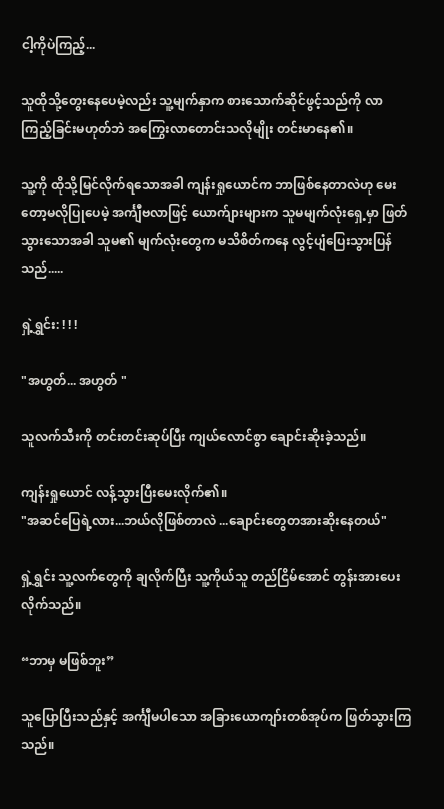ငါ့ကိုပဲကြည့်...

သူထိုသို့တွေးနေပေမဲ့လည်း သူ့မျက်နှာက စားသောက်ဆိုင်ဖွင့်သည်ကို လာကြည့်ခြင်းမဟုတ်ဘဲ အကြွေးလာတောင်းသလိုမျိုး တင်းမာနေ၏။

သူ့ကို ထိုသို့မြင်လိုက်ရသောအခါ ကျန်းရှုယောင်က ဘာဖြစ်နေတာလဲဟု မေးတော့မလိုပြုပေမဲ့ အင်္ကျီဗလာဖြင့် ယောက်ျားများက သူမမျက်လုံးရှေ့မှာ ဖြတ်သွားသောအခါ သူမ၏ မျက်လုံးတွေက မသိစိတ်ကနေ လွင့်ပျံပြေးသွားပြန်သည်.....

ရှဲ့ရွှင်း: ! ! !

"အဟွတ်... အဟွတ် "

သူလက်သီးကို တင်းတင်းဆုပ်ပြီး ကျယ်လောင်စွာ ချောင်းဆိုးခဲ့သည်။

ကျန်းရှုယောင် လန့်သွားပြီးမေးလိုက်၏။
"အဆင်ပြေရဲ့လား...ဘယ်လိုဖြစ်တာလဲ ...ချောင်းတွေတအားဆိုးနေတယ်"

ရှဲ့ရွှင်း သူ့လက်တွေကို ချလိုက်ပြီး သူ့ကိုယ်သူ တည်ငြိမ်အောင် တွန်းအားပေးလိုက်သည်။

“ဘာမှ မဖြစ်ဘူး”

သူပြောပြီးသည်နှင့် အင်္ကျီမပါသော အခြားယောကျာ်းတစ်အုပ်က ဖြတ်သွားကြသည်။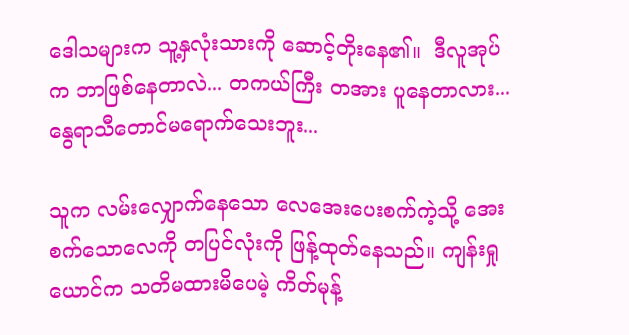ဒေါသများက သူ့နှလုံးသားကို ဆောင့်တိုးနေ၏။  ဒီလူအုပ်က ဘာဖြစ်နေတာလဲ... တကယ်ကြီး တအား ပူနေတာလား...နွေရာသီတောင်မရောက်သေးဘူး...

သူက လမ်းလျှောက်နေသော လေအေးပေးစက်ကဲ့သို့ အေးစက်သောလေကို တပြင်လုံးကို ဖြန့်ထုတ်နေသည်။ ကျန်းရှုယောင်က သတိမထားမိပေမဲ့ ကိတ်မုန့်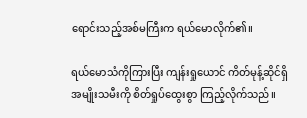ရောင်းသည့်အစ်မကြီးက ရယ်မောလိုက်၏။

ရယ်မောသံကိုကြားပြီး ကျန်းရှုယောင် ကိတ်မုန့်ဆိုင်ရှိ အမျိုးသမီးကို စိတ်ရှုပ်ထွေးစွာ ကြည့်လိုက်သည်။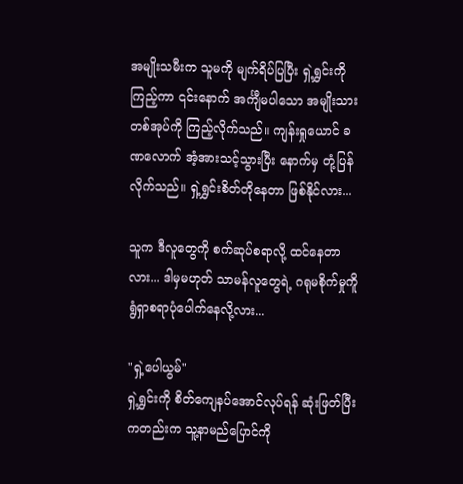အမျိုးသမီးက သူမကို မျက်ရိပ်ပြပြီး ရှဲ့ရွှင်းကိုကြည့်ကာ ၎င်းနောက် အင်္ကျီမပါသော အမျိုးသားတစ်အုပ်ကို ကြည့်လိုက်သည်။ ကျန်းရှုယောင် ခဏလောက် အံ့အားသင့်သွားပြီး နောက်မှ တုံ့ပြန်လိုက်သည်။ ရှဲ့ရွှင်းစိတ်တိုနေတာ ဖြစ်နိုင်လား...

သူက ဒီလူတွေကို စက်ဆုပ်စရာလို့ ထင်နေတာလား... ဒါမှမဟုတ် သာမန်လူတွေရဲ့ ဂရုမစိုက်မှုကိူ ရွံရှာစရာပုံပေါက်နေလို့လား...

"ရှဲ့ပေါယွမ်"
ရှဲ့ရွှင်းကို စိတ်ကျေနပ်အောင်လုပ်ရန် ဆုံးဖြတ်ပြီးကတည်းက သူ့နာမည်ပြောင်ကို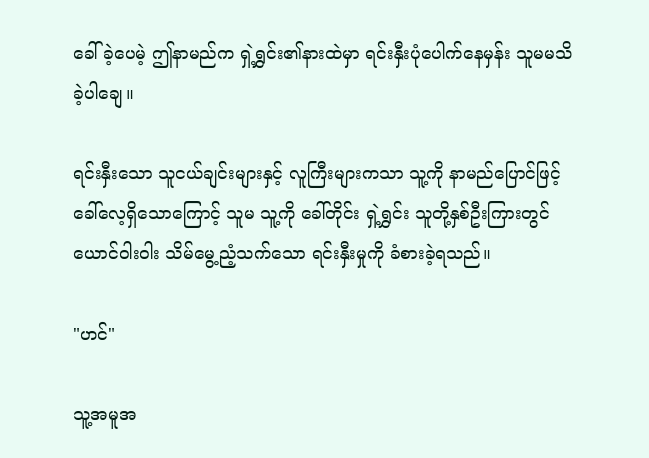ခေါ်ခဲ့ပေမဲ့ ဤနာမည်က ရှဲ့ရွှင်း၏နားထဲမှာ ရင်းနှီးပုံပေါက်နေမှန်း သူမမသိခဲ့ပါချေ။

ရင်းနှီးသော သူငယ်ချင်းများနှင့် လူကြီးများကသာ သူ့ကို နာမည်ပြောင်ဖြင့် ခေါ်လေ့ရှိသောကြောင့် သူမ သူ့ကို ခေါ်တိုင်း ရှဲ့ရွှင်း သူတို့နှစ်ဦးကြားတွင် ယောင်ဝါးဝါး သိမ်မွေ့ညံ့သက်သော ရင်းနှီးမှုကို ခံစားခဲ့ရသည်။

"ဟင်"

သူ့အမူအ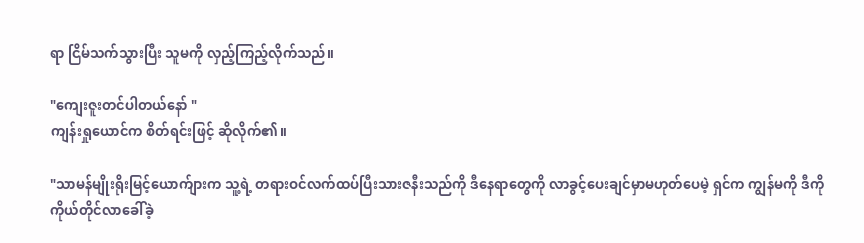ရာ ငြိမ်သက်သွားပြီး သူမကို လှည့်ကြည့်လိုက်သည်။

"ကျေးဇူးတင်ပါတယ်နော် "
ကျန်းရှုယောင်က စိတ်ရင်းဖြင့် ဆိုလိုက်၏။

"သာမန်မျိုးရိုးမြင့်ယောက်ျားက သူ့ရဲ့ တရားဝင်လက်ထပ်ပြီးသားဇနီးသည်ကို ဒီနေရာတွေကို လာခွင့်ပေးချင်မှာမဟုတ်ပေမဲ့ ရှင်က ကျွန်မကို ဒီကို ကိုယ်တိုင်လာခေါ်ခဲ့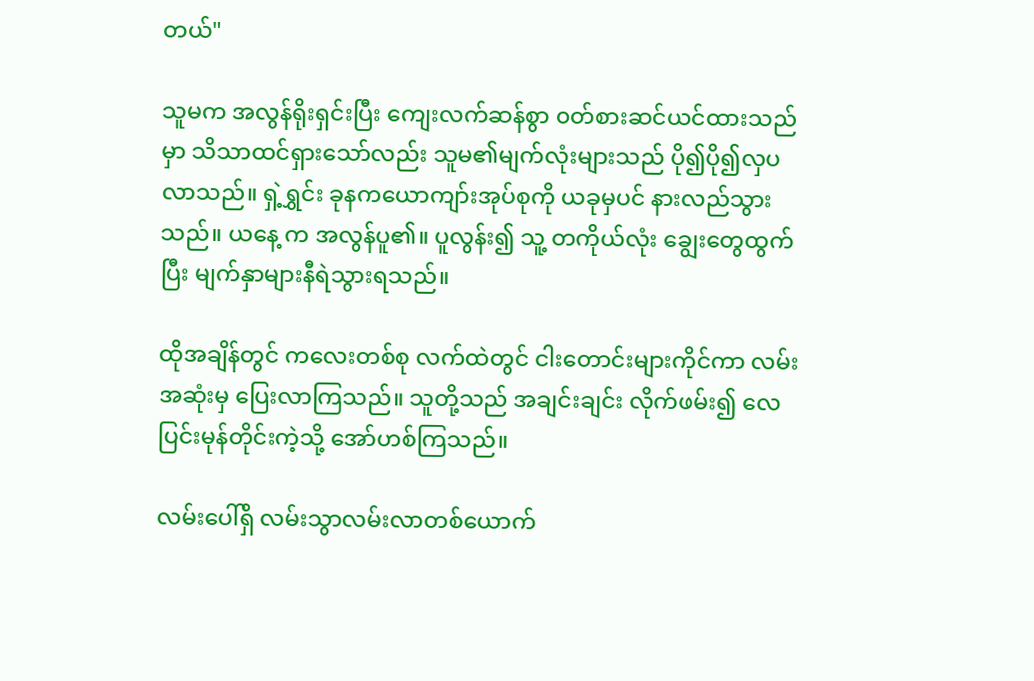တယ်"

သူမက အလွန်ရိုးရှင်းပြီး ကျေးလက်ဆန်စွာ ၀တ်စားဆင်ယင်ထားသည်မှာ သိသာထင်ရှားသော်လည်း သူမ၏မျက်လုံးများသည် ပို၍ပို၍လှပလာသည်။ ရှဲ့ရွှင်း ခုနကယောကျာ်းအုပ်စုကို ယခုမှပင် နားလည်သွားသည်။ ယနေ့ က အလွန်ပူ၏။ ပူလွန်း၍ သူ့ တကိုယ်လုံး ချွေးတွေထွက်ပြီး မျက်နှာများနီရဲသွားရသည်။

ထိုအချိန်တွင် ကလေးတစ်စု လက်ထဲတွင် ငါးတောင်းများကိုင်ကာ လမ်းအဆုံးမှ ပြေးလာကြသည်။ သူတို့သည် အချင်းချင်း လိုက်ဖမ်း၍ လေပြင်းမုန်တိုင်းကဲ့သို့ အော်ဟစ်ကြသည်။

လမ်းပေါ်ရှိ လမ်းသွာလမ်းလာတစ်ယောက်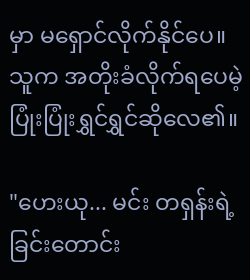မှာ မရှောင်လိုက်နိုင်ပေ။ သူက အတိုးခံလိုက်ရပေမဲ့ ပြုံးပြုံးရွှင်ရွှင်ဆိုလေ၏။

"ဟေးယု... မင်း တရှန်းရဲ့ခြင်းတောင်း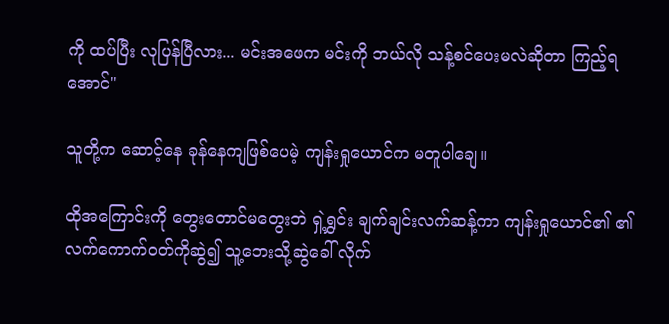ကို ထပ်ပြီး လုပြန်ပြီလား... မင်းအဖေက မင်းကို ဘယ်လို သန့်စင်ပေးမလဲဆိုတာ ကြည့်ရအောင်"

သူတို့က ဆောင့်နေ ခုန်နေကျဖြစ်ပေမဲ့ ကျန်းရှုယောင်က မတူပါချေ။

ထိုအကြောင်းကို တွေးတောင်မတွေးဘဲ ရှဲ့ရွှင်း ချက်ချင်းလက်ဆန့်ကာ ကျန်းရှုယောင်၏ ၏လက်ကောက်ဝတ်ကိုဆွဲ၍ သူ့ဘေးသို့ဆွဲခေါ် လိုက်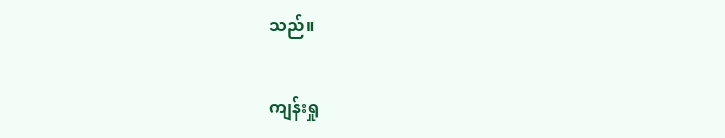သည်။

ကျန်းရှု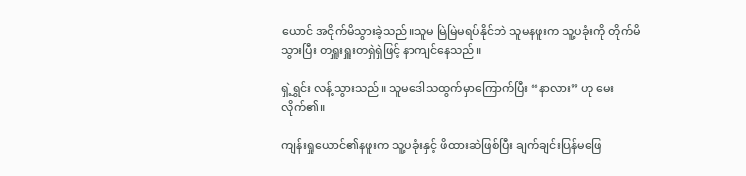ယောင် အငိုက်မိသွားခဲ့သည်။သူမ မြဲမြဲမရပ်နိုင်ဘဲ သူမနဖူးက သူ့ပခုံးကို တိုက်မိသွားပြီး တရှူးရှူးတရှဲရှဲဖြင့် နာကျင်နေသည်။

ရှဲ့ရွှင်း လန့်သွားသည်။ သူမဒေါသထွက်မှာကြောက်ပြီး “နာလား” ဟု မေးလိုက်၏။

ကျန်းရှုယောင်၏နဖူးက သူ့ပခုံးနှင့် ဖိထားဆဲဖြစ်ပြီး ချက်ချင်းပြန်မဖြေ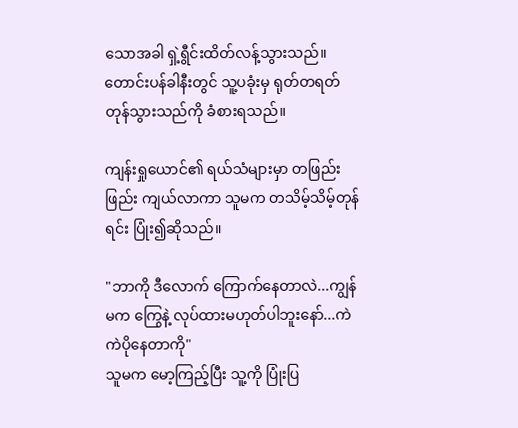သောအခါ ရှဲ့ရွီင်းထိတ်လန့်သွားသည်။ တောင်းပန်ခါနီးတွင် သူ့ပခုံးမှ ရုတ်တရတ် တုန်သွားသည်ကို ခံစားရသည်။

ကျန်းရှုယောင်၏ ရယ်သံများမှာ တဖြည်းဖြည်း ကျယ်လာကာ သူမက တသိမ့်သိမ့်တုန်ရင်း ပြုံး၍ဆိုသည်။

"ဘာကို ဒီလောက် ကြောက်နေတာလဲ...ကျွန်မက ကြွေနဲ့ လုပ်ထားမဟုတ်ပါဘူးနော်...ကဲကဲပိုနေတာကို"
သူမက မော့ကြည့်ပြီး သူ့ကို ပြုံးပြ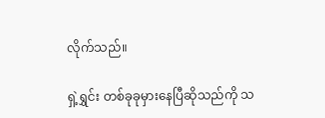လိုက်သည်။

ရှဲ့ရွှင်း တစ်ခုခုမှားနေပြီဆိုသည်ကို သ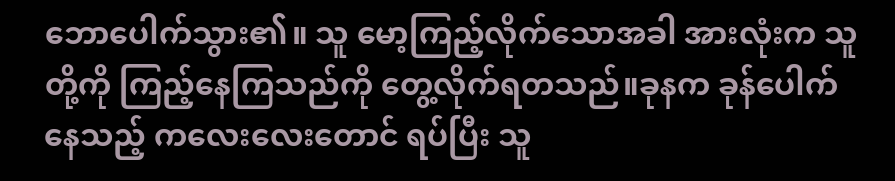ဘောပေါက်သွား၏။ သူ မော့ကြည့်လိုက်သောအခါ အားလုံးက သူတို့ကို ကြည့်နေကြသည်ကို တွေ့လိုက်ရတသည်။ခုနက ခုန်ပေါက်နေသည့် ကလေးလေးတောင် ရပ်ပြီး သူ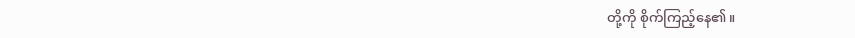တို့ကို စိုက်ကြည့်နေ၏။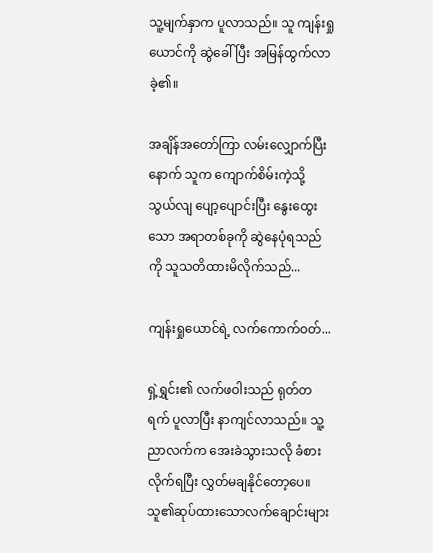သူ့မျက်နှာက ပူလာသည်။ သူ ကျန်းရှုယောင်ကို ဆွဲခေါ်ပြီး အမြန်ထွက်လာခဲ့၏။

အချိန်အတော်ကြာ လမ်းလျှောက်ပြီးနောက် သူက ကျောက်စိမ်းကဲ့သို့ သွယ်လျ ပျော့ပျောင်းပြီး နွေးထွေးသော အရာတစ်ခုကို ဆွဲနေပုံရသည်ကို သူသတိထားမိလိုက်သည်...

ကျန်းရှုယောင်ရဲ့ လက်ကောက်ဝတ်...

ရှဲ့ရွှင်း၏ လက်ဖဝါးသည် ရုတ်တရက် ပူလာပြီး နာကျင်လာသည်။ သူ့ညာလက်က အေးခဲသွားသလို ခံစားလိုက်ရပြီး လွှတ်မချနိုင်တော့ပေ။ သူ၏ဆုပ်ထားသောလက်ချောင်းများ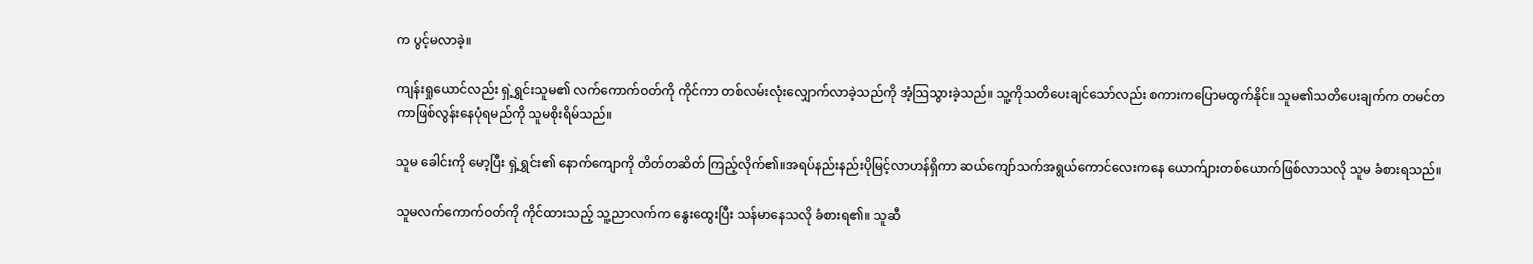က ပွင့်မလာခဲ့။

ကျန်းရှုယောင်လည်း ရှဲ့ရွှင်းသူမ၏ လက်ကောက်ဝတ်ကို ကိုင်ကာ တစ်လမ်းလုံးလျှောက်လာခဲ့သည်ကို အံ့သြသွားခဲ့သည်။ သူ့ကိုသတိပေးချင်သော်လည်း စကားကပြောမထွက်နိုင်။ သူမ၏သတိပေးချက်က တမင်တကာဖြစ်လွန်းနေပုံရမည်ကို သူမစိုးရိမ်သည်။

သူမ ခေါင်းကို မော့ပြီး ရှဲ့ရွှင်း၏ နောက်ကျောကို တိတ်တဆိတ် ကြည့်လိုက်၏။အရပ်နည်းနည်းပိုမြင့်လာဟန်ရှိကာ ဆယ်ကျော်သက်အရွယ်ကောင်လေးကနေ ယောက်ျားတစ်ယောက်ဖြစ်လာသလို သူမ ခံစားရသည်။

သူမလက်ကောက်ဝတ်ကို ကိုင်ထားသည့် သူ့ညာလက်က နွေးထွေးပြီး သန်မာနေသလို ခံစားရ၏။ သူဆီ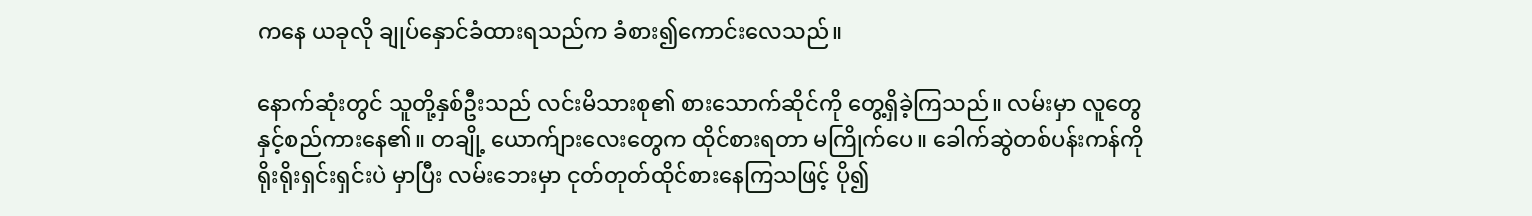ကနေ ယခုလို ချုပ်နှောင်ခံထားရသည်က ခံစား၍ကောင်းလေသည်။

နောက်ဆုံးတွင် သူတို့နှစ်ဦးသည် လင်းမိသားစု၏ စားသောက်ဆိုင်ကို တွေ့ရှိခဲ့ကြသည်။ လမ်းမှာ လူတွေနှင့်စည်ကားနေ၏။ တချို့ ယောက်ျားလေးတွေက ထိုင်စားရတာ မကြိုက်ပေ။ ခေါက်ဆွဲတစ်ပန်းကန်ကို ရိုးရိုးရှင်းရှင်းပဲ မှာပြီး လမ်းဘေးမှာ ငုတ်တုတ်ထိုင်စားနေကြသဖြင့် ပို၍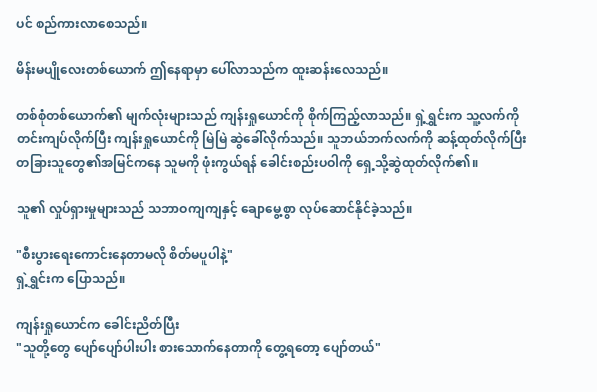ပင် စည်ကားလာစေသည်။

မိန်းမပျိုလေးတစ်ယောက် ဤနေရာမှာ ပေါ်လာသည်က ထူးဆန်းလေသည်။

တစ်စုံတစ်ယောက်၏ မျက်လုံးများသည် ကျန်းရှုယောင်ကို စိုက်ကြည့်လာသည်။ ရှဲ့ရွှင်းက သူ့လက်ကို တင်းကျပ်လိုက်ပြီး ကျန်းရှုယောင်ကို မြဲမြဲ ဆွဲခေါ်လိုက်သည်။ သူဘယ်ဘက်လက်ကို ဆန့်ထုတ်လိုက်ပြီး တခြားသူတွေ၏အမြင်ကနေ သူမကို ဖုံးကွယ်ရန် ခေါင်းစည်းပဝါကို ရှေ့သို့ဆွဲထုတ်လိုက်၏။

သူ၏ လှုပ်ရှားမှုများသည် သဘာဝကျကျနှင့် ချောမွေ့စွာ လုပ်ဆောင်နိုင်ခဲ့သည်။

"စီးပွားရေးကောင်းနေတာမလို စိတ်မပူပါနဲ့"
ရှဲ့ရွှင်းက ပြောသည်။

ကျန်းရှုယောင်က ခေါင်းညိတ်ပြီး
"သူတို့တွေ ပျော်ပျော်ပါးပါး စားသောက်နေတာကို တွေ့ရတော့ ပျော်တယ်"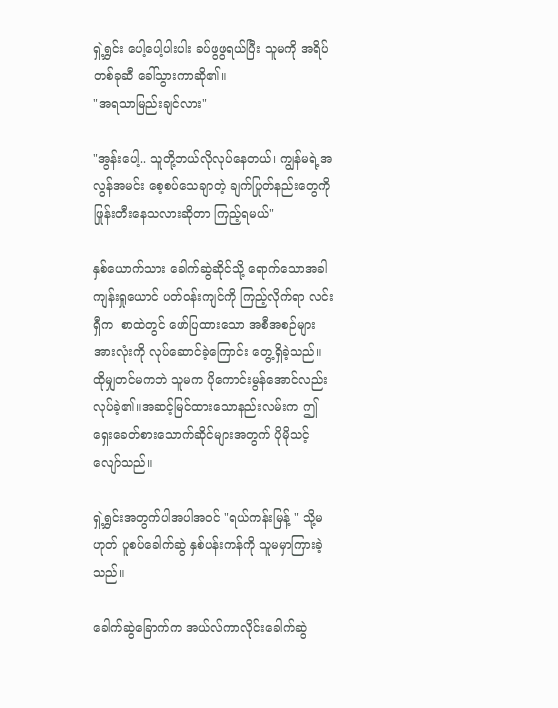ရှဲ့ရွှင်း ပေါ့ပေါ့ပါးပါး ခပ်ဖွဖွရယ်ပြီး သူမကို အရိပ်တစ်ခုဆီ ခေါ်သွားကာဆို၏။
"အရသာမြည်းချင်လား"

"အွန်းပေါ့.. သူတို့ဘယ်လိုလုပ်နေတယ်၊ ကျွန်မရဲ့အလွန်အမင်း စေ့စပ်သေချာတဲ့ ချက်ပြုတ်နည်းတွေကို ဖြုန်းတီးနေသလားဆိုတာ ကြည့်ရမယ်"

နှစ်ယောက်သား ခေါက်ဆွဲဆိုင်သို့ ရောက်သောအခါ ကျန်းရှုယောင် ပတ်ဝန်းကျင်ကို ကြည့်လိုက်ရာ လင်းရှီက  စာထဲတွင် ဖော်ပြထားသော အစီအစဉ်များအားလုံးကို လုပ်ဆောင်ခဲ့ကြောင်း တွေ့ရှိခဲ့သည်။ ထိုမျှတင်မကဘဲ သူမက ပိုကောင်းမွန်အောင်လည်းလုပ်ခဲ့၏။အဆင့်မြင်ထားသောနည်းလမ်းက ဤရှေးခေတ်စားသောက်ဆိုင်များအတွက် ပိုမိုသင့်လျော်သည်။

ရှဲ့ရွှင်းအတွက်ပါအပါအဝင် "ရယ်ကန်းမြန့် " သို့မဟုတ် ပူစပ်ခေါက်ဆွဲ နှစ်ပန်းကန်ကို သူမမှာကြားခဲ့သည်။

ခေါက်ဆွဲခြောက်က အယ်လ်ကာလိုင်းခေါက်ဆွဲ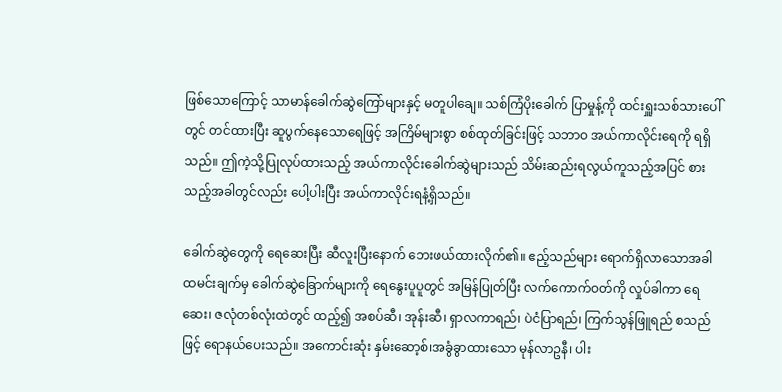ဖြစ်သောကြောင့် သာမာန်ခေါက်ဆွဲကြော်များနှင့် မတူပါချေ။ သစ်ကြံပိုးခေါက် ပြာမှုန့်ကို ထင်းရှူးသစ်သားပေါ်တွင် တင်ထားပြီး ဆူပွက်နေသောရေဖြင့် အကြိမ်များစွာ စစ်ထုတ်ခြင်းဖြင့် သဘာဝ အယ်ကာလိုင်းရေကို ရရှိသည်။ ဤကဲ့သို့ပြုလုပ်ထားသည့် အယ်ကာလိုင်းခေါက်ဆွဲများသည် သိမ်းဆည်းရလွယ်ကူသည့်အပြင် စားသည့်အခါတွင်လည်း ပေါ့ပါးပြီး အယ်ကာလိုင်းရနံ့ရှိသည်။

ခေါက်ဆွဲတွေကို ရေဆေးပြီး ဆီလူးပြီးနောက် ဘေးဖယ်ထားလိုက်၏။ ဧည့်သည်များ ရောက်ရှိလာသောအခါ ထမင်းချက်မှ ခေါက်ဆွဲခြောက်များကို ရေနွေးပူပူတွင် အမြန်ပြုတ်ပြီး လက်ကောက်ဝတ်ကို လှုပ်ခါကာ ရေဆေး၊ ဇလုံတစ်လုံးထဲတွင် ထည့်၍ အစပ်ဆီ၊ အုန်းဆီ၊ ရှာလကာရည်၊ ပဲငံပြာရည်၊ ကြက်သွန်ဖြူရည် စသည်ဖြင့် ရောနယ်ပေးသည်။ အကောင်းဆုံး နှမ်းဆော့စ်၊အခွံခွာထားသော မုန်လာဥနီ၊ ပါး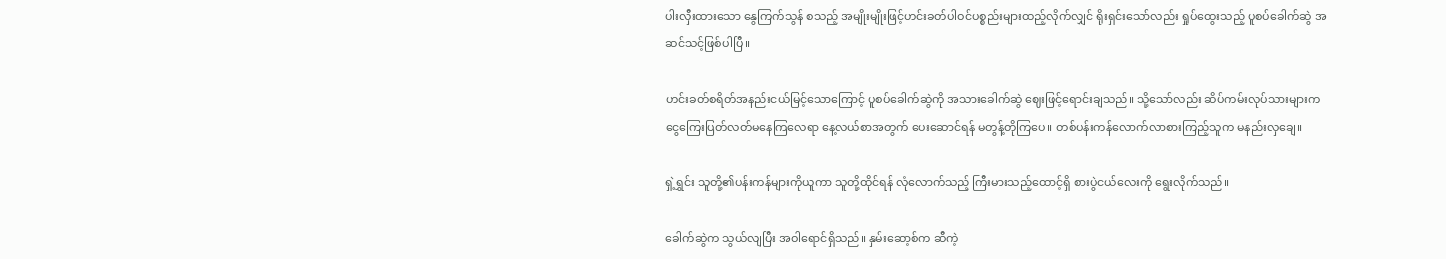ပါးလှီးထားသော နွေကြက်သွန် စသည့် အမျိုးမျိုးဖြင့်ဟင်းခတ်ပါဝင်ပစ္စည်းများထည့်လိုက်လျှင် ရိုးရှင်းသော်လည်း ရှုပ်ထွေးသည့် ပူစပ်ခေါက်ဆွဲ အဆင်သင့်ဖြစ်ပါပြီ။

ဟင်းခတ်စရိတ်အနည်းငယ်မြင့်သောကြောင့် ပူစပ်ခေါက်ဆွဲကို အသားခေါက်ဆွဲ ဈေးဖြင့်ရောင်းချသည်။ သို့သော်လည်း ဆိပ်ကမ်းလုပ်သားများက ငွေကြေးပြတ်လတ်မနေကြလေရာ နေ့လယ်စာအတွက် ပေးဆောင်ရန် မတွန့်တိုကြပေ။ တစ်ပန်းကန်လောက်လာစားကြည့်သူက မနည်းလှချေ။

ရှဲ့ရွှင်း သူတို့၏ပန်းကန်များကိုယူကာ သူတို့ထိုင်ရန် လုံလောက်သည့် ကြီးမားသည့်ထောင့်ရှိ စားပွဲငယ်လေးကို ရွေးလိုက်သည်။

ခေါက်ဆွဲက သွယ်လျပြီး အဝါရောင်ရှိသည်။ နှမ်းဆော့စ်က ဆီကဲ့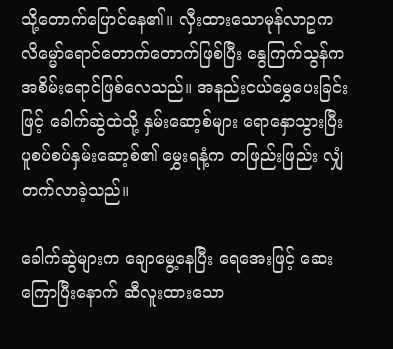သို့တောက်ပြောင်နေ၏။ လှီးထားသောမုန်လာဥက လိမ္မော်ရောင်တောက်တောက်ဖြစ်ပြီး နွေကြက်သွန်က အစိမ်းရောင်ဖြစ်လေသည်။ အနည်းငယ်မွှေပေးခြင်းဖြင့် ခေါက်ဆွဲထဲသို့ နှမ်းဆော့စ်များ ရောနှောသွားပြီး ပူစပ်စပ်နှမ်းဆော့စ်၏ မွှေးရနံ့က တဖြည်းဖြည်း လျှံတက်လာခဲ့သည်။

ခေါက်ဆွဲများက ချောမွေ့နေပြီး ရေအေးဖြင့် ဆေးကြောပြီးနောက် ဆီလူးထားသော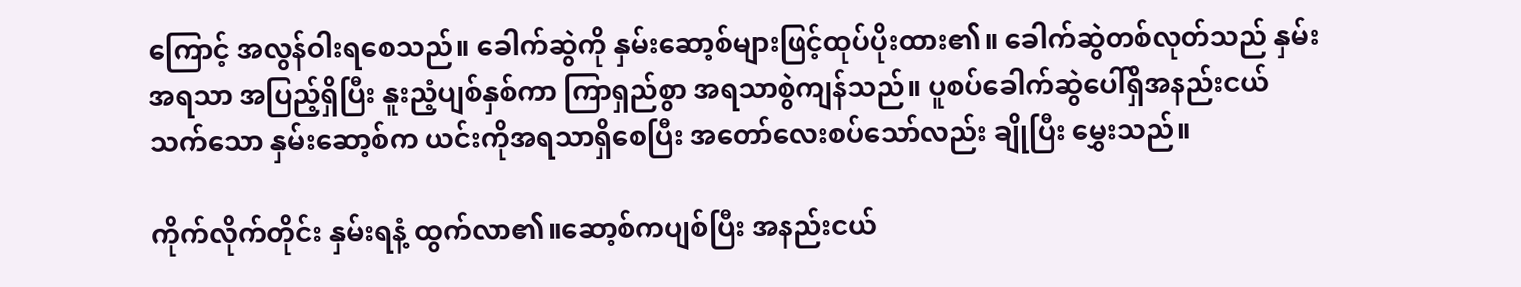ကြောင့် အလွန်ဝါးရစေသည်။ ခေါက်ဆွဲကို နှမ်းဆော့စ်များဖြင့်ထုပ်ပိုးထား၏။ ခေါက်ဆွဲတစ်လုတ်သည် နှမ်းအရသာ အပြည့်ရှိပြီး နူးညံ့ပျစ်နှစ်ကာ ကြာရှည်စွာ အရသာစွဲကျန်သည်။ ပူစပ်ခေါက်ဆွဲပေါ်ရှိအနည်းငယ်သက်သော နှမ်းဆော့စ်က ယင်းကိုအရသာရှိစေပြီး အတော်လေးစပ်သော်လည်း ချိုပြီး မွှေးသည်။

ကိုက်လိုက်တိုင်း နှမ်းရနံ့ ထွက်လာ၏။ဆော့စ်ကပျစ်ပြီး အနည်းငယ်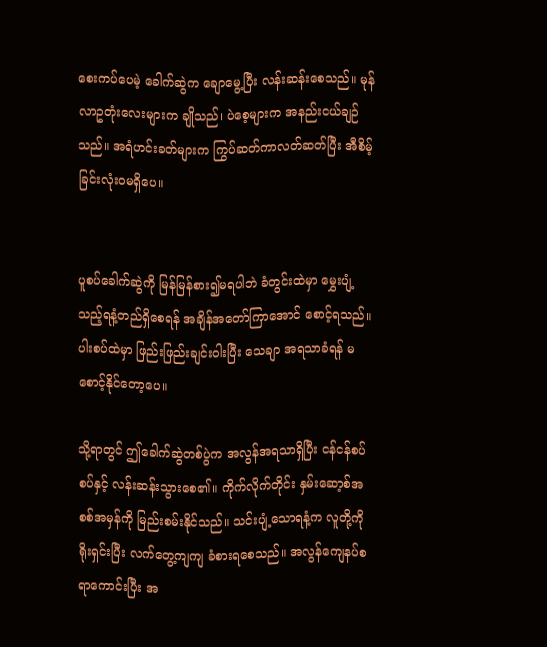စေးကပ်ပေမဲ့ ခေါက်ဆွဲက ချောမွေ့ပြီး လန်းဆန်းစေသည်။ မုန်လာဥတုံးလေးများက ချိုသည်၊ ပဲစေ့များက အနည်းငယ်ချဉ်သည်။ အရံဟင်းခတ်များက ကြွပ်ဆတ်ကာလတ်ဆတ်ပြီး အီစိမ့်ခြင်းလုံးဝမရှိပေ။


ပူစပ်ခေါက်ဆွဲကို မြန်မြန်စား၍မရပါဘဲ ခံတွင်းထဲမှာ မွှေးပျံ့သည့်ရနံ့တည်ရှိစေရန် အချိန်အတော်ကြာအောင် စောင့်ရသည်။ ပါးစပ်ထဲမှာ ဖြည်းဖြည်းချင်းဝါးပြီး သေချာ အရသာခံရန် မစောင့်နိုင်တော့ပေ။

သို့ရာတွင် ဤခေါက်ဆွဲတစ်ပွဲက အလွန်အရသာရှိပြီး ငန်ငန်စပ်စပ်နှင့် လန်းဆန်းသွားစေ၏။ ကိုက်လိုက်တိုင်း နှမ်းဆော့စ်အစစ်အမှန်ကို မြည်းစမ်းနိုင်သည်။ သင်းပျံ့သောရနံ့က လူတို့ကို ရိုးရှင်းပြီး လက်တွေ့ကျကျ ခံစားရစေသည်။ အလွန်ကျေနပ်စရာကောင်းပြီး အ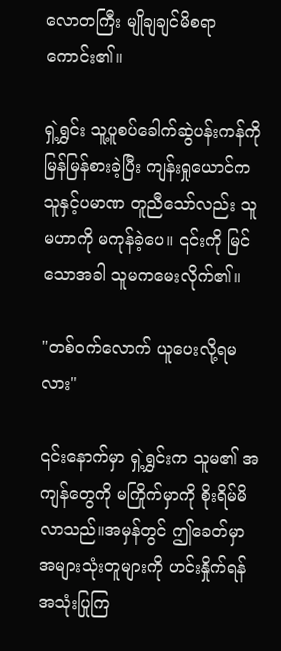လောတကြီး မျိုချချင်မိစရာကောင်း၏။

ရှဲ့ရွှင်း သူ့ပူစပ်ခေါက်ဆွဲပန်းကန်ကို မြန်မြန်စားခဲ့ပြီး ကျန်းရှုယောင်က သူနှင့်ပမာဏ တူညီသော်လည်း သူမဟာကို မကုန်ခဲ့ပေ။ ၎င်းကို မြင်သောအခါ သူမကမေးလိုက်၏။

"တစ်ဝက်လောက် ယူပေးလို့ရမလား"

၎င်းနောက်မှာ ရှဲ့ရွှင်းက သူမ၏ အကျန်တွေကို မကြိုက်မှာကို စိုးရိမ်မိလာသည်။အမှန်တွင် ဤခေတ်မှာ အများသုံးတူများကို ဟင်းနှိုက်ရန် အသုံးပြုကြ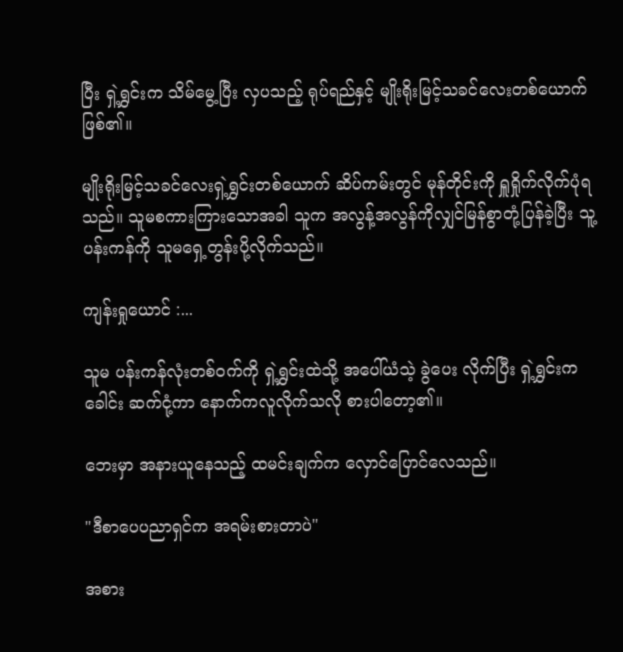ပြီး ရှဲ့ရွှင်းက သိမ်မွေ့ပြီး လှပသည့် ရုပ်ရည်နှင့် မျိုးရိုးမြင့်သခင်လေးတစ်ယောက်ဖြစ်၏။

မျိုးရိုးမြင့်သခင်လေးရှဲ့ရွှင်းတစ်ယောက် ဆိပ်ကမ်းတွင် မုန်တိုင်းကို ရှူရှိုက်လိုက်ပုံရသည်။ သူမစကားကြားသောအခါ သူက အလွန့်အလွန်ကိုလျှင်မြန်စွာတုံ့ပြန်ခဲ့ပြီး သူ့ပန်းကန်ကို သူမရှေ့တွန်းပို့လိုက်သည်။

ကျန်းရှုယောင် :...

သူမ ပန်းကန်လုံးတစ်ဝက်ကို ရှဲ့ရွှင်းထဲသို့ အပေါ်ယံသဲ့ ခွဲပေး လိုက်ပြီး ရှဲ့ရွှင်းက ခေါင်း ဆက်ငုံ့ကာ နောက်ကလူလိုက်သလို စားပါတော့၏။

ဘေးမှာ အနားယူနေသည့် ထမင်းချက်က လှောင်ပြောင်လေသည်။

"ဒီစာပေပညာရှင်က အရမ်းစားတာပဲ"

အစား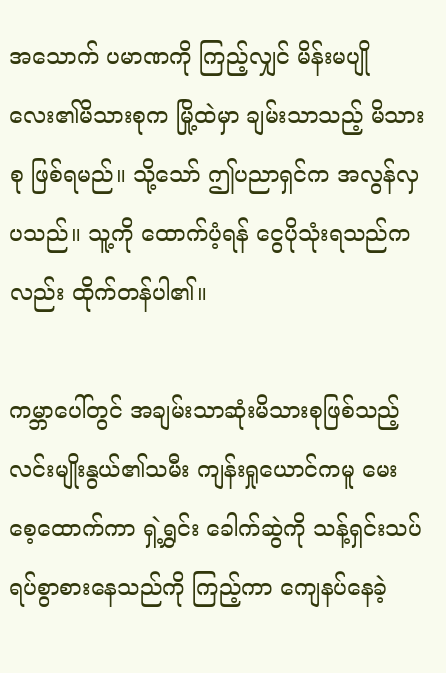အသောက် ပမာဏကို ကြည့်လျှင် မိန်းမပျိုလေး၏မိသားစုက မြို့ထဲမှာ ချမ်းသာသည့် မိသားစု ဖြစ်ရမည်။ သို့သော် ဤပညာရှင်က အလွန်လှပသည်။ သူ့ကို ထောက်ပံ့ရန် ငွေပိုသုံးရသည်ကလည်း ထိုက်တန်ပါ၏။

ကမ္ဘာပေါ်တွင် အချမ်းသာဆုံးမိသားစုဖြစ်သည့် လင်းမျိုးနွယ်၏သမီး ကျန်းရှုယောင်ကမူ မေးစေ့ထောက်ကာ ရှဲ့ရွှင်း ခေါက်ဆွဲကို သန့်ရှင်းသပ်ရပ်စွာစားနေသည်ကို ကြည့်ကာ ကျေနပ်နေခဲ့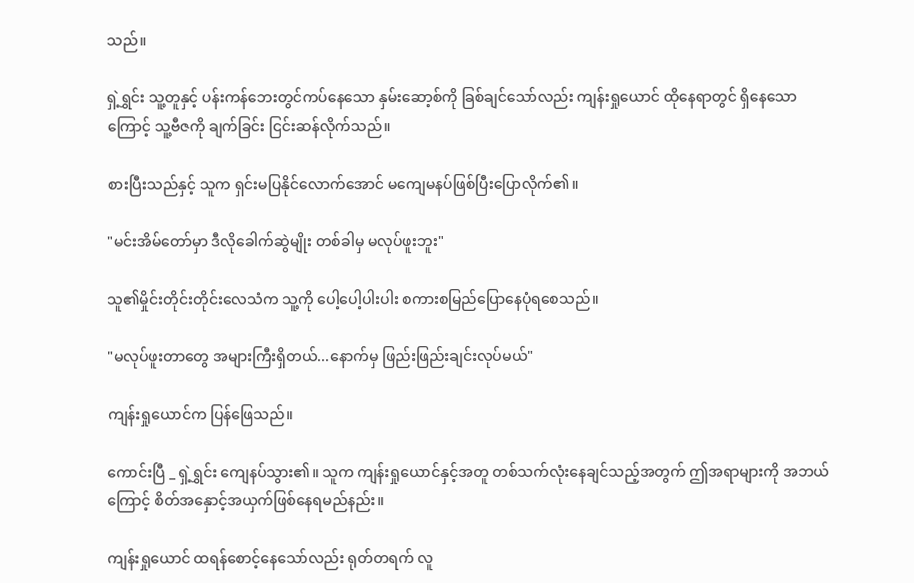သည်။

ရှဲ့ရွှင်း သူ့တူနှင့် ပန်းကန်ဘေးတွင်ကပ်နေသော နှမ်းဆော့စ်ကို ခြစ်ချင်သော်လည်း ကျန်းရှုယောင် ထိုနေရာတွင် ရှိနေသောကြောင့် သူ့ဗီဇကို ချက်ခြင်း ငြင်းဆန်လိုက်သည်။

စားပြီးသည်နှင့် သူက ရှင်းမပြနိုင်လောက်အောင် မကျေမနပ်ဖြစ်ပြီးပြောလိုက်၏။

"မင်းအိမ်တော်မှာ ဒီလိုခေါက်ဆွဲမျိုး တစ်ခါမှ မလုပ်ဖူးဘူး"

သူ၏မှိုင်းတိုင်းတိုင်းလေသံက သူ့ကို ပေါ့ပေါ့ပါးပါး စကားစမြည်ပြောနေပုံရစေသည်။

"မလုပ်ဖူးတာတွေ အများကြီးရှိတယ်...နောက်မှ ဖြည်းဖြည်းချင်းလုပ်မယ်"

ကျန်းရှုယောင်က ပြန်ဖြေသည်။

ကောင်းပြီ _ ရှဲ့ရွှင်း ကျေနပ်သွား၏။ သူက ကျန်းရှုယောင်နှင့်အတူ တစ်သက်လုံးနေချင်သည့်အတွက် ဤအရာများကို အဘယ်ကြောင့် စိတ်အနှောင့်အယှက်ဖြစ်နေရမည်နည်း။

ကျန်းရှုယောင် ထရန်စောင့်နေသော်လည်း ရုတ်တရက် လူ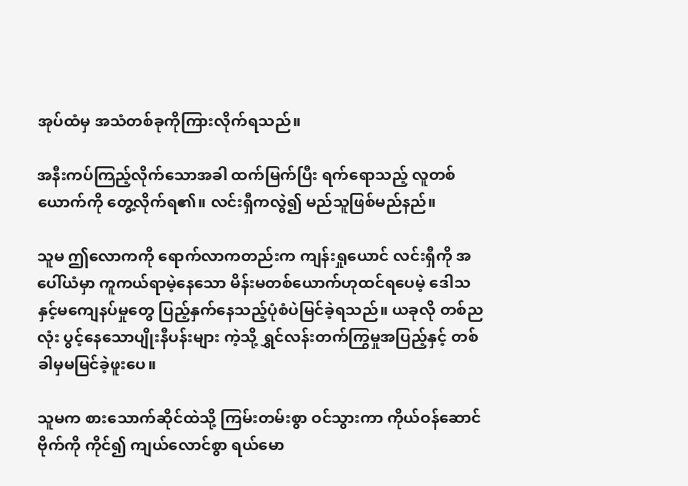အုပ်ထံမှ အသံတစ်ခုကိုကြားလိုက်ရသည်။

အနီးကပ်ကြည့်လိုက်သောအခါ ထက်မြက်ပြီး ရက်ရောသည့် လူတစ်ယောက်ကို တွေ့လိုက်ရ၏။ လင်းရှီကလွဲ၍ မည်သူဖြစ်မည်နည်။

သူမ ဤလောကကို ရောက်လာကတည်းက ကျန်းရှုယောင် လင်းရှီကို အပေါ်ယံမှာ ကူကယ်ရာမဲ့နေသော မိန်းမတစ်ယောက်ဟုထင်ရပေမဲ့ ဒေါသနှင့်မကျေနပ်မှုတွေ ပြည့်နှက်နေသည့်ပုံစံပဲမြင်ခဲ့ရသည်။ ယခုလို တစ်ညလုံး ပွင့်နေသောပျိုးနီပန်းများ ကဲ့သို့ ရွှင်လန်းတက်ကြွမှုအပြည့်နှင့် တစ်ခါမှမမြင်ခဲ့ဖူးပေ။

သူမက စားသောက်ဆိုင်ထဲသို့ ကြမ်းတမ်းစွာ ဝင်သွားကာ ကိုယ်ဝန်ဆောင်ဗိုက်ကို ကိုင်၍ ကျယ်လောင်စွာ ရယ်မော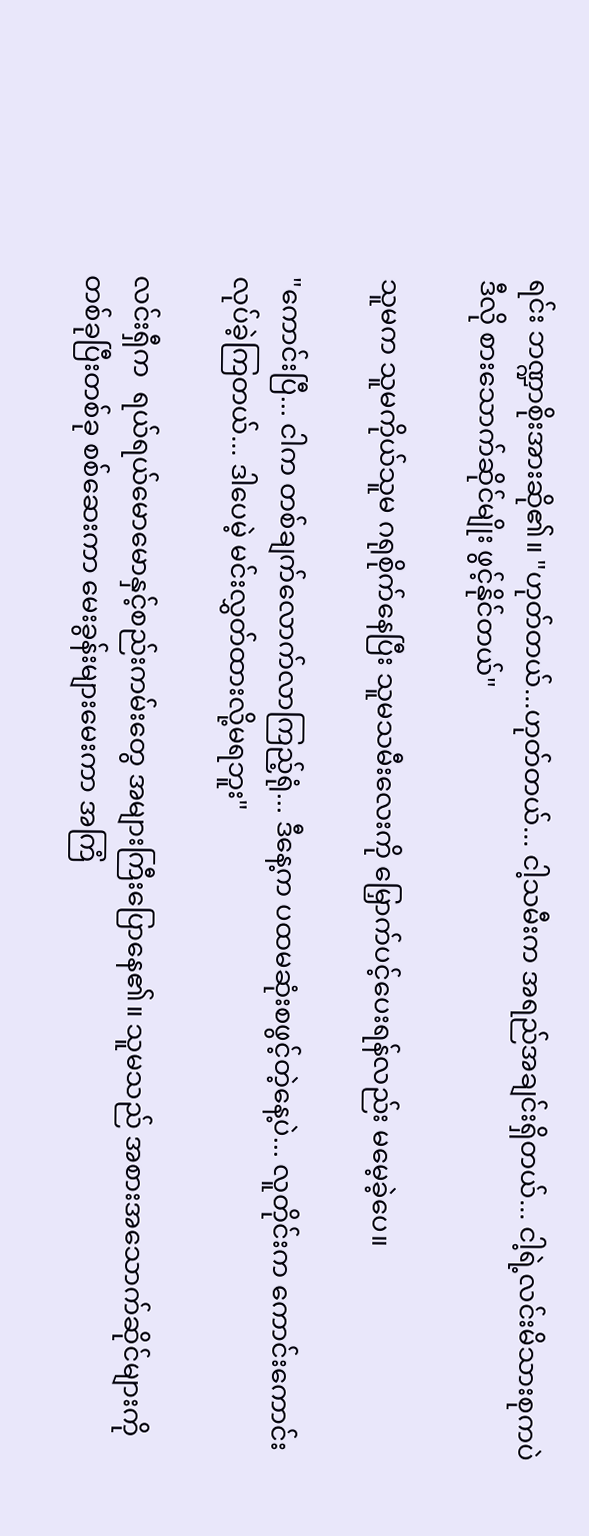ရင်း ဘဏ္ဍာစိုးအားဆို၏။ "ဟုတ်တယ်...ဟုတ်တယ်... ငါ့သမီးက အရည်အချင်းရှိတယ်... ငါ့ရဲ့လင်းမိသားစုကပဲ ဒီလို စားသောက်ဆိုင်မျိုး ဖွင့်နိုင်တယ်"

သူမက သူမကိုယ်သူမ ဂရုစိုက်နေပြီး သူမသမီးလေးကို မြှောက်ပင့်ပေးရန်လည်း မမေ့ခဲ့ပေ။

"ကောင်းပြီ... ငါက တစ်ချက်လောက်လာကြည့်ရုံ... ဒီနေ့က ပထမဆုံးစဖွင့်တဲ့နေ့ပဲ... လူတိုင်းက ကောင်းကောင်းလုပ်ခဲ့ကြတယ်... ဒါပေမဲ့ မင်းလွှတ်ထားလို့မရဘူး"

လင်းရှီက  ရယ်ရယ်မောမောနှင့်စည်းကမ်းတွေ အများကြီးပြောနေ၏။ သူမသည် အစားအသောက်ဆိုင်များကို တစ်ခုပြီးတစ်ခု စစ်ဆေးကာ မေးခွန်းများမေးကာ အကြံ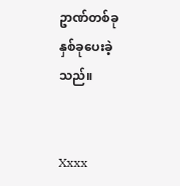ဥာဏ်တစ်ခု နှစ်ခုပေးခဲ့သည်။


Xxxx